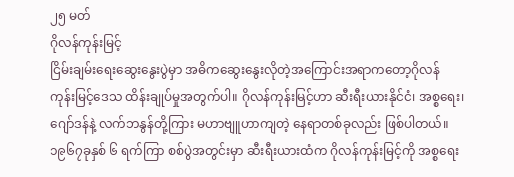၂၅ မတ်
ဂိုလန်ကုန်းမြင့်
ငြိမ်းချမ်းရေးဆွေးနွေးပွဲမှာ အဓိကဆွေးနွေးလိုတဲ့အကြောင်းအရာကတော့ဂိုလန် ကုန်းမြင့်ဒေသ ထိန်းချုပ်မှုအတွက်ပါ။ ဂိုလန်ကုန်းမြင့်ဟာ ဆီးရီးယားနိုင်ငံ၊ အစ္စရေး၊ ဂျော်ဒန်နဲ့ လက်ဘနွန်တို့ကြား မဟာဗျူဟာကျတဲ့ နေရာတစ်ခုလည်း ဖြစ်ပါတယ်။ ၁၉၆၇ခုနှစ် ၆ ရက်ကြာ စစ်ပွဲအတွင်းမှာ ဆီးရီးယားထံက ဂိုလန်ကုန်းမြင့်ကို အစ္စရေး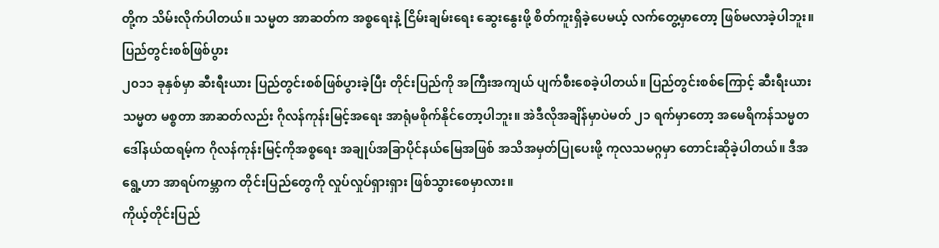တို့က သိမ်းလိုက်ပါတယ်။ သမ္မတ အာဆတ်က အစ္စရေးနဲ့ ငြိမ်းချမ်းရေး ဆွေးနွေးဖို့ စိတ်ကူးရှိခဲ့ပေမယ့် လက်တွေ့မှာတော့ ဖြစ်မလာခဲ့ပါဘူး။
ပြည်တွင်းစစ်ဖြစ်ပွား
၂၀၁၁ ခုနှစ်မှာ ဆီးရီးယား ပြည်တွင်းစစ်ဖြစ်ပွားခဲ့ပြီး တိုင်းပြည်ကို အကြီးအကျယ် ပျက်စီးစေခဲ့ပါတယ်။ ပြည်တွင်းစစ်ကြောင့် ဆီးရီးယားသမ္မတ မစ္စတာ အာဆတ်လည်း ဂိုလန်ကုန်းမြင့်အရေး အာရုံမစိုက်နိုင်တော့ပါဘူး။ အဲဒီလိုအချိန်မှာပဲမတ် ၂၁ ရက်မှာတော့ အမေရိကန်သမ္မတ ဒေါ်နယ်ထရမ့်က ဂိုလန်ကုန်းမြင့်ကိုအစ္စရေး အချုပ်အခြာပိုင်နယ်မြေအဖြစ် အသိအမှတ်ပြုပေးဖို့ ကုလသမဂ္ဂမှာ တောင်းဆိုခဲ့ပါတယ်။ ဒီအရွေ့ဟာ အာရပ်ကမ္ဘာက တိုင်းပြည်တွေကို လှုပ်လှုပ်ရှားရှား ဖြစ်သွားစေမှာလား။
ကိုယ့်တိုင်းပြည်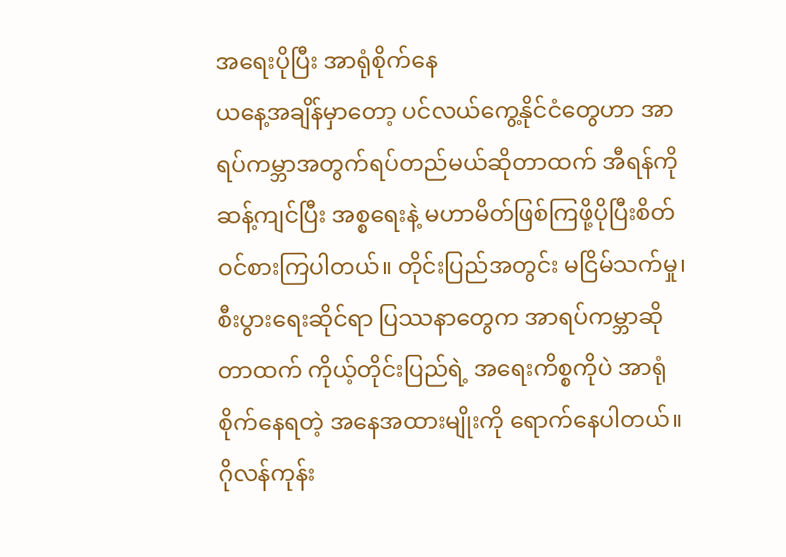အရေးပိုပြီး အာရုံစိုက်နေ
ယနေ့အချိန်မှာတော့ ပင်လယ်ကွေ့နိုင်ငံတွေဟာ အာရပ်ကမ္ဘာအတွက်ရပ်တည်မယ်ဆိုတာထက် အီရန်ကို ဆန့်ကျင်ပြီး အစ္စရေးနဲ့ မဟာမိတ်ဖြစ်ကြဖို့ပိုပြီးစိတ်ဝင်စားကြပါတယ်။ တိုင်းပြည်အတွင်း မငြိမ်သက်မှု၊ စီးပွားရေးဆိုင်ရာ ပြဿနာတွေက အာရပ်ကမ္ဘာဆိုတာထက် ကိုယ့်တိုင်းပြည်ရဲ့ အရေးကိစ္စကိုပဲ အာရုံစိုက်နေရတဲ့ အနေအထားမျိုးကို ရောက်နေပါတယ်။ ဂိုလန်ကုန်း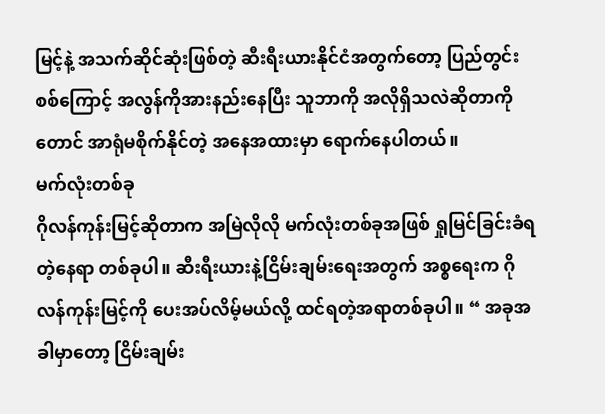မြင့်နဲ့ အသက်ဆိုင်ဆုံးဖြစ်တဲ့ ဆီးရီးယားနိုင်ငံအတွက်တော့ ပြည်တွင်းစစ်ကြောင့် အလွန်ကိုအားနည်းနေပြီး သူဘာကို အလိုရှိသလဲဆိုတာကိုတောင် အာရုံမစိုက်နိုင်တဲ့ အနေအထားမှာ ရောက်နေပါတယ်။
မက်လုံးတစ်ခု
ဂိုလန်ကုန်းမြင့်ဆိုတာက အမြဲလိုလို မက်လုံးတစ်ခုအဖြစ် ရှုမြင်ခြင်းခံရတဲ့နေရာ တစ်ခုပါ။ ဆီးရီးယားနဲ့ငြိမ်းချမ်းရေးအတွက် အစ္စရေးက ဂိုလန်ကုန်းမြင့်ကို ပေးအပ်လိမ့်မယ်လို့ ထင်ရတဲ့အရာတစ်ခုပါ။ “ အခုအခါမှာတော့ ငြိမ်းချမ်း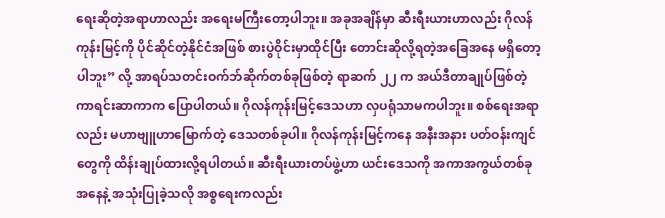ရေးဆိုတဲ့အရာဟာလည်း အရေးမကြီးတော့ပါဘူး။ အခုအချိန်မှာ ဆီးရီးယားဟာလည်း ဂိုလန်ကုန်းမြင့်ကို ပိုင်ဆိုင်တဲ့နိုင်ငံအဖြစ် စားပွဲဝိုင်းမှာထိုင်ပြီး တောင်းဆိုလို့ရတဲ့အခြေအနေ မရှိတော့ပါဘူး” လို့ အာရပ်သတင်းဝက်ဘ်ဆိုက်တစ်ခုဖြစ်တဲ့ ရာဆက် ၂၂ က အယ်ဒီတာချုပ်ဖြစ်တဲ့ကာရင်းဆာကာက ပြောပါတယ်။ ဂိုလန်ကုန်းမြင့်ဒေသဟာ လှပရုံသာမကပါဘူး။ စစ်ရေးအရာလည်း မဟာဗျူဟာမြောက်တဲ့ ဒေသတစ်ခုပါ။ ဂိုလန်ကုန်းမြင့်ကနေ အနီးအနား ပတ်ဝန်းကျင်တွေကို ထိန်းချုပ်ထားလို့ရပါတယ်။ ဆီးရီးယားတပ်ဖွဲ့ဟာ ယင်းဒေသကို အကာအကွယ်တစ်ခုအနေနဲ့ အသုံးပြုခဲ့သလို အစ္စရေးကလည်း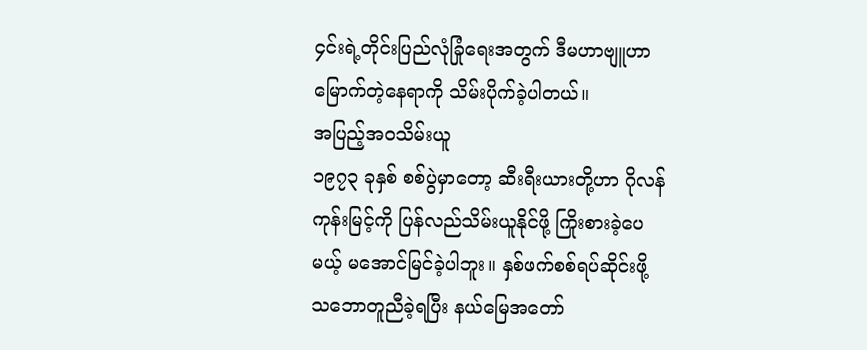၄င်းရဲ့တိုင်းပြည်လုံခြုံရေးအတွက် ဒီမဟာဗျူဟာမြောက်တဲ့နေရာကို သိမ်းပိုက်ခဲ့ပါတယ်။
အပြည့်အဝသိမ်းယူ
၁၉၇၃ ခုနှစ် စစ်ပွဲမှာတော့ ဆီးရီးယားတို့ဟာ ဂိုလန်ကုန်းမြင့်ကို ပြန်လည်သိမ်းယူနိုင်ဖို့ ကြိုးစားခဲ့ပေမယ့် မအောင်မြင်ခဲ့ပါဘူး။ နှစ်ဖက်စစ်ရပ်ဆိုင်းဖို့ သဘောတူညီခဲ့ရပြီး နယ်မြေအတော်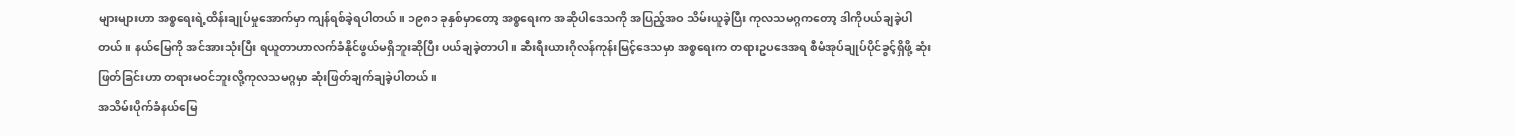များများဟာ အစ္စရေးရဲ့ထိန်းချုပ်မှုအောက်မှာ ကျန်ရစ်ခဲ့ရပါတယ်။ ၁၉၈၁ ခုနှစ်မှာတော့ အစ္စရေးက အဆိုပါဒေသကို အပြည့်အဝ သိမ်းယူခဲ့ပြီး ကုလသမဂ္ဂကတော့ ဒါကိုပယ်ချခဲ့ပါတယ်။ နယ်မြေကို အင်အားသုံးပြီး ရယူတာဟာလက်ခံနိုင်ဖွယ်မရှိဘူးဆိုပြီး ပယ်ချခဲ့တာပါ။ ဆီးရီးယားဂိုလန်ကုန်းမြင့်ဒေသမှာ အစ္စရေးက တရားဥပဒေအရ စီမံအုပ်ချုပ်ပိုင်ခွင့်ရှိဖို့ ဆုံးဖြတ်ခြင်းဟာ တရားမဝင်ဘူးလို့ကုလသမဂ္ဂမှာ ဆုံးဖြတ်ချက်ချခဲ့ပါတယ်။
အသိမ်းပိုက်ခံနယ်မြေ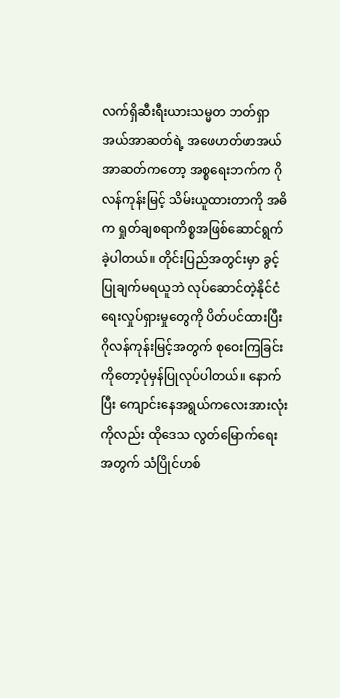လက်ရှိဆီးရီးယားသမ္မတ ဘတ်ရှာအယ်အာဆတ်ရဲ့ အဖေဟတ်ဖာအယ်အာဆတ်ကတော့ အစ္စရေးဘက်က ဂိုလန်ကုန်းမြင့် သိမ်းယူထားတာကို အဓိက ရှုတ်ချစရာကိစ္စအဖြစ်ဆောင်ရွက်ခဲ့ပါတယ်။ တိုင်းပြည်အတွင်းမှာ ခွင့်ပြုချက်မရယူဘဲ လုပ်ဆောင်တဲ့နိုင်ငံရေးလှုပ်ရှားမှုတွေကို ပိတ်ပင်ထားပြီး ဂိုလန်ကုန်းမြင့်အတွက် စုဝေးကြခြင်းကိုတော့ပုံမှန်ပြုလုပ်ပါတယ်။ နောက်ပြီး ကျောင်းနေအရွယ်ကလေးအားလုံးကိုလည်း ထိုဒေသ လွတ်မြောက်ရေးအတွက် သံပြိုင်ဟစ်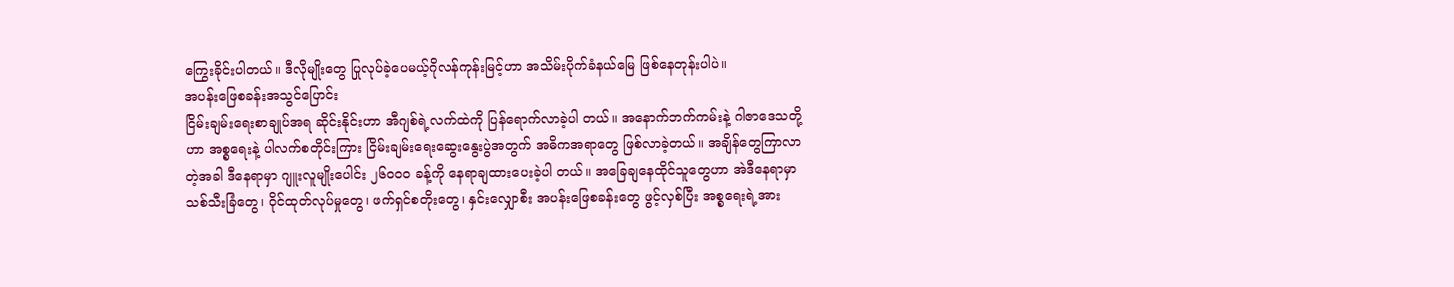ကြွေးခိုင်းပါတယ်။ ဒီလိုမျိုးတွေ ပြုလုပ်ခဲ့ပေမယ့်ဂိုလန်ကုန်းမြင့်ဟာ အသိမ်းပိုက်ခံနယ်မြေ ဖြစ်နေတုန်းပါပဲ။
အပန်းဖြေစခန်းအသွင်ပြောင်း
ငြိမ်းချမ်းရေးစာချုပ်အရ ဆိုင်းနိုင်းဟာ အီဂျစ်ရဲ့လက်ထဲကို ပြန်ရောက်လာခဲ့ပါ တယ်။ အနောက်ဘက်ကမ်းနဲ့ ဂါဇာဒေသတို့ဟာ အစ္စရေးနဲ့ ပါလက်စတိုင်းကြား ငြိမ်းချမ်းရေးဆွေးနွေးပွဲအတွက် အဓိကအရာတွေ ဖြစ်လာခဲ့တယ်။ အချိန်တွေကြာလာတဲ့အခါ ဒီနေရာမှာ ဂျူးလူမျိုးပေါင်း ၂၆၀ဝဝ ခန့်ကို နေရာချထားပေးခဲ့ပါ တယ်။ အခြေချနေထိုင်သူတွေဟာ အဲဒီနေရာမှာ သစ်သီးခြံတွေ၊ ဝိုင်ထုတ်လုပ်မှုတွေ၊ ဖက်ရှင်စတိုးတွေ၊ နှင်းလျှောစီး အပန်းဖြေစခန်းတွေ ဖွင့်လှစ်ပြီး အစ္စရေးရဲ့အား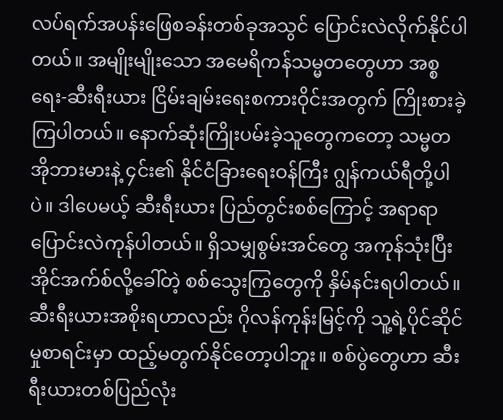လပ်ရက်အပန်းဖြေစခန်းတစ်ခုအသွင် ပြောင်းလဲလိုက်နိုင်ပါတယ်။ အမျိုးမျိုးသော အမေရိကန်သမ္မတတွေဟာ အစ္စရေး-ဆီးရီးယား ငြိမ်းချမ်းရေးစကားဝိုင်းအတွက် ကြိုးစားခဲ့ကြပါတယ်။ နောက်ဆုံးကြိုးပမ်းခဲ့သူတွေကတော့ သမ္မတ အိုဘားမားနဲ့ ၄င်း၏ နိုင်ငံခြားရေးဝန်ကြီး ဂျွန်ကယ်ရီတို့ပါပဲ။ ဒါပေမယ့် ဆီးရီးယား ပြည်တွင်းစစ်ကြောင့် အရာရာပြောင်းလဲကုန်ပါတယ်။ ရှိသမျှစွမ်းအင်တွေ အကုန်သုံးပြီး အိုင်အက်စ်လို့ခေါ်တဲ့ စစ်သွေးကြွတွေကို နှိမ်နင်းရပါတယ်။ ဆီးရီးယားအစိုးရဟာလည်း ဂိုလန်ကုန်းမြင့်ကို သူ့ရဲ့ပိုင်ဆိုင်မှုစာရင်းမှာ ထည့်မတွက်နိုင်တော့ပါဘူး။ စစ်ပွဲတွေဟာ ဆီးရီးယားတစ်ပြည်လုံး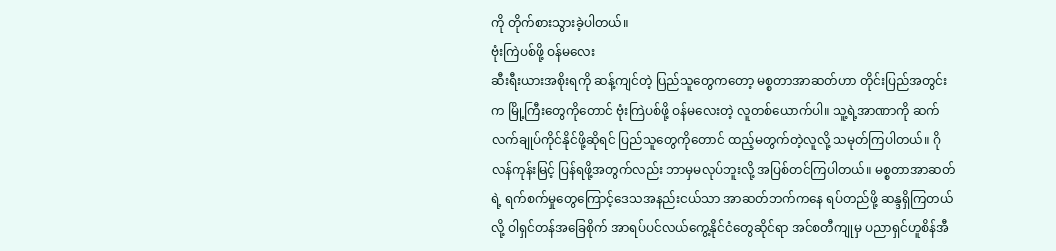ကို တိုက်စားသွားခဲ့ပါတယ်။
ဗုံးကြဲပစ်ဖို့ ဝန်မလေး
ဆီးရီးယားအစိုးရကို ဆန့်ကျင်တဲ့ ပြည်သူတွေကတော့ မစ္စတာအာဆတ်ဟာ တိုင်းပြည်အတွင်းက မြို့ကြီးတွေကိုတောင် ဗုံးကြဲပစ်ဖို့ ဝန်မလေးတဲ့ လူတစ်ယောက်ပါ။ သူ့ရဲ့အာဏာကို ဆက်လက်ချုပ်ကိုင်နိုင်ဖို့ဆိုရင် ပြည်သူတွေကိုတောင် ထည့်မတွက်တဲ့လူလို့ သမုတ်ကြပါတယ်။ ဂိုလန်ကုန်းမြင့် ပြန်ရဖို့အတွက်လည်း ဘာမှမလုပ်ဘူးလို့ အပြစ်တင်ကြပါတယ်။ မစ္စတာအာဆတ်ရဲ့ ရက်စက်မှုတွေကြောင့်ဒေသအနည်းငယ်သာ အာဆတ်ဘက်ကနေ ရပ်တည်ဖို့ ဆန္ဒရှိကြတယ်လို့ ဝါရှင်တန်အခြေစိုက် အာရပ်ပင်လယ်ကွေ့နိုင်ငံတွေဆိုင်ရာ အင်စတီကျုမှ ပညာရှင်ဟူစိန်အီ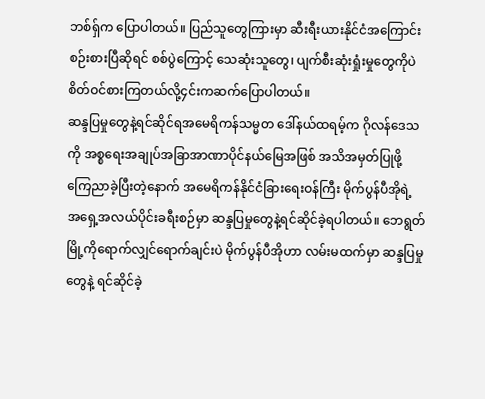ဘစ်ရှ်က ပြောပါတယ်။ ပြည်သူတွေကြားမှာ ဆီးရီးယားနိုင်ငံအကြောင်း စဉ်းစားပြီဆိုရင် စစ်ပွဲကြောင့် သေဆုံးသူတွေ၊ ပျက်စီးဆုံးရှုံးမှုတွေကိုပဲ စိတ်ဝင်စားကြတယ်လို့၄င်းကဆက်ပြောပါတယ်။
ဆန္ဒပြမှုတွေနဲ့ရင်ဆိုင်ရအမေရိကန်သမ္မတ ဒေါ်နယ်ထရမ့်က ဂိုလန်ဒေသကို အစ္စရေးအချုပ်အခြာအာဏာပိုင်နယ်မြေအဖြစ် အသိအမှတ်ပြုဖို့ ကြေညာခဲ့ပြီးတဲ့နောက် အမေရိကန်နိုင်ငံခြားရေးဝန်ကြီး မိုက်ပွန်ပီအိုရဲ့ အရှေ့အလယ်ပိုင်းခရီးစဉ်မှာ ဆန္ဒပြမှုတွေနဲ့ရင်ဆိုင်ခဲ့ရပါတယ်။ ဘေရွတ်မြို့ကိုရောက်လျှင်ရောက်ချင်းပဲ မိုက်ပွန်ပီအိုဟာ လမ်းမထက်မှာ ဆန္ဒပြမှုတွေနဲ့ ရင်ဆိုင်ခဲ့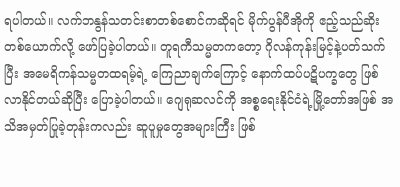ရပါတယ်။ လက်ဘနွန်သတင်းစာတစ်စောင်ကဆိုရင် မိုက်ပွန်ပီအိုကို ဧည့်သည်ဆိုးတစ်ယောက်လို့ ဖော်ပြခဲ့ပါတယ်။ တူရကီသမ္မတကတော့ ဂိုလန်ကုန်းမြင့်နဲ့ပတ်သက်ပြီး အမေရိကန်သမ္မတထရမ့်ရဲ့ ကြေညာချက်ကြောင့် နောက်ထပ်ပဋိပက္ခတွေ ဖြစ်လာနိုင်တယ်ဆိုပြီး ပြောခဲ့ပါတယ်။ ဂျေရုဆလင်ကို အစ္စရေးနိုင်ငံရဲ့မြို့တော်အဖြစ် အသိအမှတ်ပြုခဲ့တုန်းကလည်း ဆူပူမှုတွေအများကြီး ဖြစ်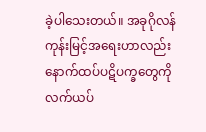ခဲ့ပါသေးတယ်။ အခုဂိုလန်ကုန်းမြင့်အရေးဟာလည်း နောက်ထပ်ပဋိပက္ခတွေကို လက်ယပ်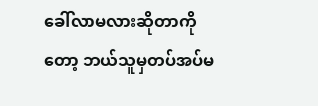ခေါ်လာမလားဆိုတာကိုတော့ ဘယ်သူမှတပ်အပ်မ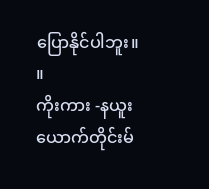ပြောနိုင်ပါဘူး။ ။
ကိုးကား -နယူးယောက်တိုင်းမ်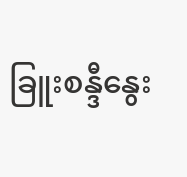ခြူးစန္ဒီနွေး